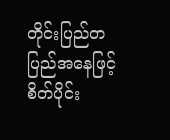တိုင်းပြည်တပြည်အနေဖြင့် စိတ်ပိုင်း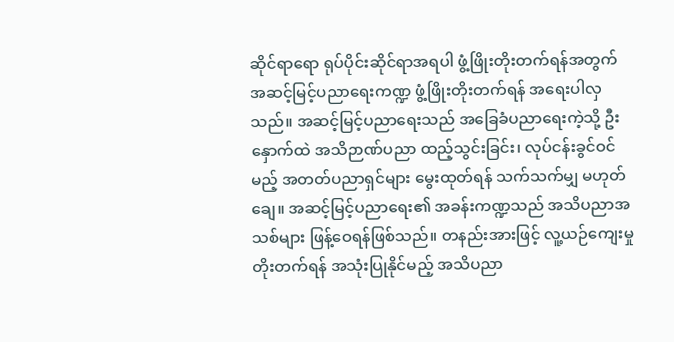ဆိုင်ရာရော ရုပ်ပိုင်းဆိုင်ရာအရပါ ဖွံ့ဖြိုးတိုးတက်ရန်အတွက် အဆင့်မြင့်ပညာရေးကဏ္ဍ ဖွံ့ဖြိုးတိုးတက်ရန် အရေးပါလှသည်။ အဆင့်မြင့်ပညာရေးသည် အခြေခံပညာရေးကဲ့သို့ ဦးနှောက်ထဲ အသိဉာဏ်ပညာ ထည့်သွင်းခြင်း၊ လုပ်ငန်းခွင်ဝင်မည့် အတတ်ပညာရှင်များ မွေးထုတ်ရန် သက်သက်မျှ မဟုတ်ချေ။ အဆင့်မြင့်ပညာရေး၏ အခန်းကဏ္ဍသည် အသိပညာအသစ်များ ဖြန့်ဝေရန်ဖြစ်သည်။ တနည်းအားဖြင့် လူ့ယဉ်ကျေးမှု တိုးတက်ရန် အသုံးပြုနိုင်မည့် အသိပညာ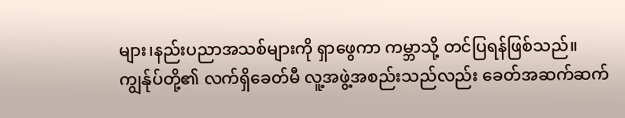များ၊နည်းပညာအသစ်များကို ရှာဖွေကာ ကမ္ဘာသို့ တင်ပြရန်ဖြစ်သည်။
ကျွန်ုပ်တို့၏ လက်ရှိခေတ်မီ လူ့အဖွဲ့အစည်းသည်လည်း ခေတ်အဆက်ဆက်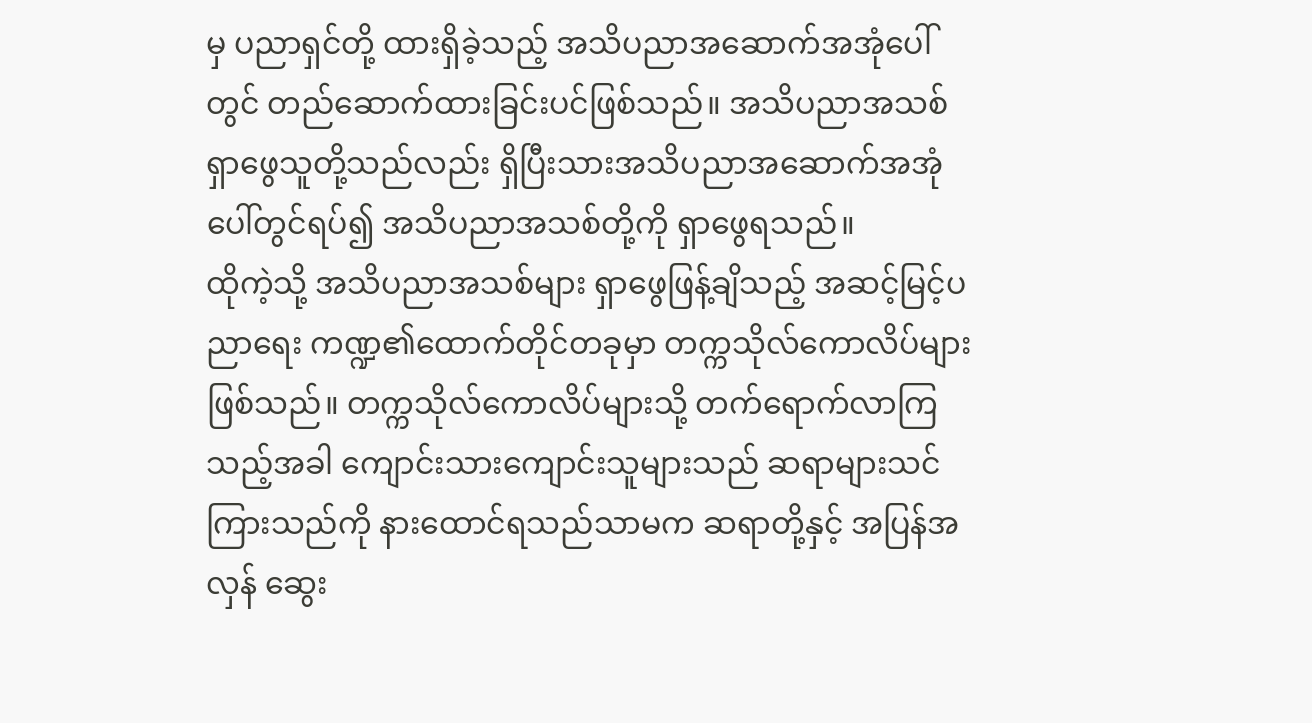မှ ပညာရှင်တို့ ထားရှိခဲ့သည့် အသိပညာအဆောက်အအုံပေါ်တွင် တည်ဆောက်ထားခြင်းပင်ဖြစ်သည်။ အသိပညာအသစ် ရှာဖွေသူတို့သည်လည်း ရှိပြီးသားအသိပညာအဆောက်အအုံပေါ်တွင်ရပ်၍ အသိပညာအသစ်တို့ကို ရှာဖွေရသည်။
ထိုကဲ့သို့ အသိပညာအသစ်များ ရှာဖွေဖြန့်ချိသည့် အဆင့်မြင့်ပညာရေး ကဏ္ဍ၏ထောက်တိုင်တခုမှာ တက္ကသိုလ်ကောလိပ်များဖြစ်သည်။ တက္ကသိုလ်ကောလိပ်များသို့ တက်ရောက်လာကြသည့်အခါ ကျောင်းသားကျောင်းသူများသည် ဆရာများသင်ကြားသည်ကို နားထောင်ရသည်သာမက ဆရာတို့နှင့် အပြန်အလှန် ဆွေး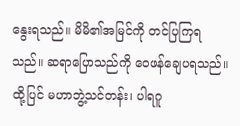နွေးရသည်။ မိမိ၏အမြင်ကို တင်ပြကြရသည်။ ဆရာပြောသည်ကို ဝေဖန်ချေပရသည်။
ထို့ပြင် မဟာဘွဲ့သင်တန်း၊ ပါရဂူ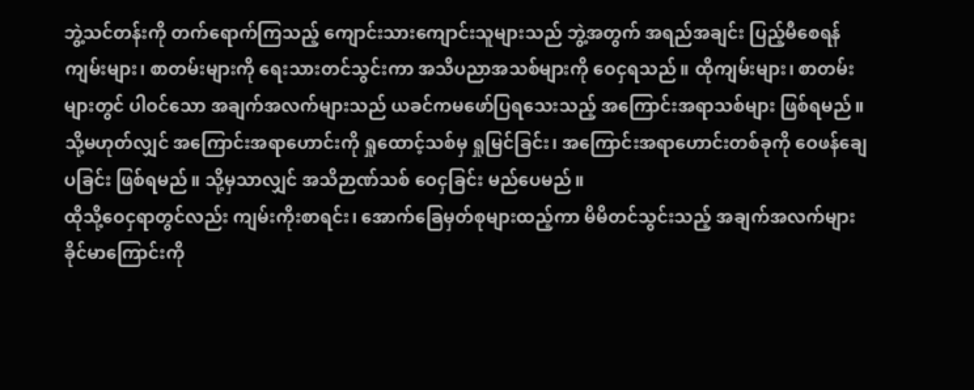ဘွဲ့သင်တန်းကို တက်ရောက်ကြသည့် ကျောင်းသားကျောင်းသူများသည် ဘွဲ့အတွက် အရည်အချင်း ပြည့်မီစေရန် ကျမ်းများ၊ စာတမ်းများကို ရေးသားတင်သွင်းကာ အသိပညာအသစ်များကို ဝေငှရသည်။ ထိုကျမ်းများ၊ စာတမ်းများတွင် ပါဝင်သော အချက်အလက်များသည် ယခင်ကမဖော်ပြရသေးသည့် အကြောင်းအရာသစ်များ ဖြစ်ရမည်။ သို့မဟုတ်လျှင် အကြောင်းအရာဟောင်းကို ရှုထောင့်သစ်မှ ရှုမြင်ခြင်း၊ အကြောင်းအရာဟောင်းတစ်ခုကို ဝေဖန်ချေပခြင်း ဖြစ်ရမည်။ သို့မှသာလျှင် အသိဉာဏ်သစ် ဝေငှခြင်း မည်ပေမည်။
ထိုသို့ဝေငှရာတွင်လည်း ကျမ်းကိုးစာရင်း၊ အောက်ခြေမှတ်စုများထည့်ကာ မိမိတင်သွင်းသည့် အချက်အလက်များ ခိုင်မာကြောင်းကို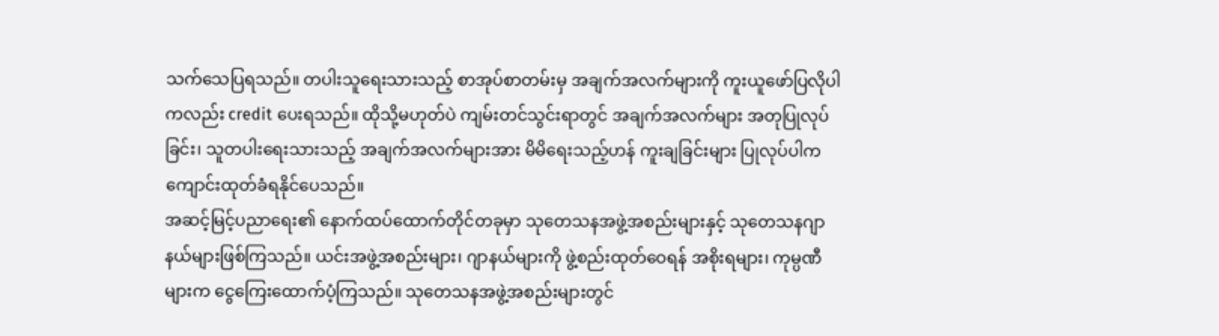သက်သေပြရသည်။ တပါးသူရေးသားသည့် စာအုပ်စာတမ်းမှ အချက်အလက်များကို ကူးယူဖော်ပြလိုပါကလည်း credit ပေးရသည်။ ထိုသို့မဟုတ်ပဲ ကျမ်းတင်သွင်းရာတွင် အချက်အလက်များ အတုပြုလုပ်ခြင်း၊ သူတပါးရေးသားသည့် အချက်အလက်များအား မိမိရေးသည့်ဟန် ကူးချခြင်းများ ပြုလုပ်ပါက ကျောင်းထုတ်ခံရနိုင်ပေသည်။
အဆင့်မြင့်ပညာရေး၏ နောက်ထပ်ထောက်တိုင်တခုမှာ သုတေသနအဖွဲ့အစည်းများနှင့် သုတေသနဂျာနယ်များဖြစ်ကြသည်။ ယင်းအဖွဲ့အစည်းများ၊ ဂျာနယ်များကို ဖွဲ့စည်းထုတ်ဝေရန် အစိုးရများ၊ ကုမ္ပဏီများက ငွေကြေးထောက်ပံ့ကြသည်။ သုတေသနအဖွဲ့အစည်းများတွင်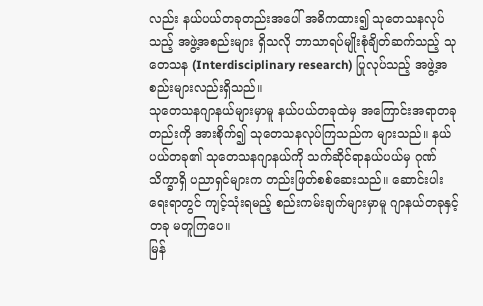လည်း နယ်ပယ်တခုတည်းအပေါ် အဓိကထား၍ သုတေသနလုပ်သည့် အဖွဲ့အစည်းများ ရှိသလို ဘာသာရပ်မျိုးစုံချိတ်ဆက်သည့် သုတေသန (Interdisciplinary research) ပြုလုပ်သည့် အဖွဲ့အစည်းများလည်းရှိသည်။
သုတေသနဂျာနယ်များမှာမူ နယ်ပယ်တခုထဲမှ အကြောင်းအရာတခုတည်းကို အားစိုက်၍ သုတေသနလုပ်ကြသည်က များသည်။ နယ်ပယ်တခု၏ သုတေသနဂျာနယ်ကို သက်ဆိုင်ရာနယ်ပယ်မှ ဂုဏ်သိက္ခာရှိ ပညာရှင်များက တည်းဖြတ်စစ်ဆေးသည်။ ဆောင်းပါးရေးရာတွင် ကျင့်သုံးရမည့် စည်းကမ်းချက်များမှာမူ ဂျာနယ်တခုနှင့်တခု မတူကြပေ။
မြန်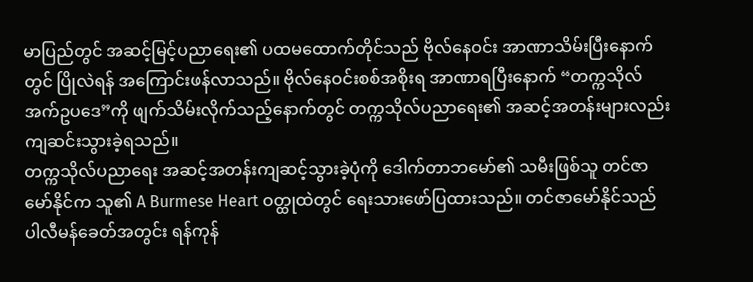မာပြည်တွင် အဆင့်မြင့်ပညာရေး၏ ပထမထောက်တိုင်သည် ဗိုလ်နေဝင်း အာဏာသိမ်းပြီးနောက်တွင် ပြိုလဲရန် အကြောင်းဖန်လာသည်။ ဗိုလ်နေဝင်းစစ်အစိုးရ အာဏာရပြီးနောက် “တက္ကသိုလ်အက်ဥပဒေ”ကို ဖျက်သိမ်းလိုက်သည့်နောက်တွင် တက္ကသိုလ်ပညာရေး၏ အဆင့်အတန်းများလည်း ကျဆင်းသွားခဲ့ရသည်။
တက္ကသိုလ်ပညာရေး အဆင့်အတန်းကျဆင့်သွားခဲ့ပုံကို ဒေါက်တာဘမော်၏ သမီးဖြစ်သူ တင်ဇာမော်နိုင်က သူ၏ A Burmese Heart ဝတ္ထုထဲတွင် ရေးသားဖော်ပြထားသည်။ တင်ဇာမော်နိုင်သည် ပါလီမန်ခေတ်အတွင်း ရန်ကုန်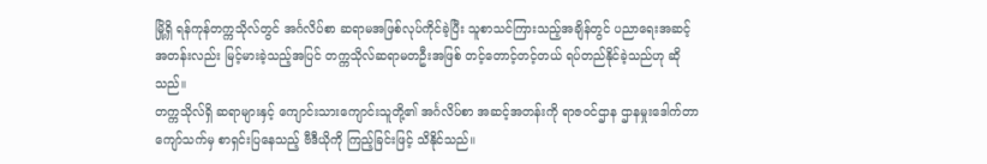မြို့ရှိ ရန်ကုန်တက္ကသိုလ်တွင် အင်္ဂလိပ်စာ ဆရာမအဖြစ်လုပ်ကိုင်ခဲ့ပြီး သူစာသင်ကြားသည့်အချိန်တွင် ပညာရေးအဆင့်အတန်းလည်း မြင့်မားခဲ့သည့်အပြင် တက္ကသိုလ်ဆရာမတဦးအဖြစ် တင့်တောင့်တင့်တယ် ရပ်တည်နိုင်ခဲ့သည်ဟု ဆိုသည်။
တက္ကသိုလ်ရှိ ဆရာများနှင့် ကျောင်းသားကျောင်းသူတို့၏ အင်္ဂလိပ်စာ အဆင့်အတန်းကို ရာဇဝင်ဌာန ဌာနမှုးဒေါက်တာကျော်သက်မှ စာရှင်းပြနေသည့် ဗီဒီယိုကို ကြည့်ခြင်းဖြင့် သိနိုင်သည်။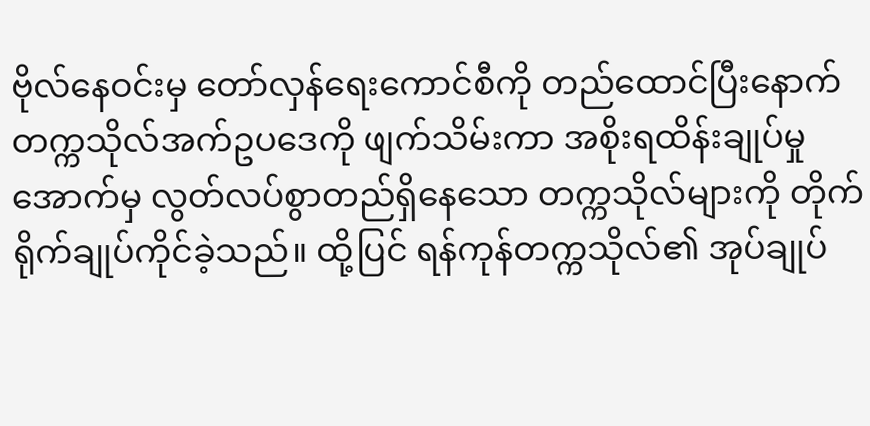ဗိုလ်နေဝင်းမှ တော်လှန်ရေးကောင်စီကို တည်ထောင်ပြီးနောက် တက္ကသိုလ်အက်ဥပဒေကို ဖျက်သိမ်းကာ အစိုးရထိန်းချုပ်မှုအောက်မှ လွတ်လပ်စွာတည်ရှိနေသော တက္ကသိုလ်များကို တိုက်ရိုက်ချုပ်ကိုင်ခဲ့သည်။ ထို့ပြင် ရန်ကုန်တက္ကသိုလ်၏ အုပ်ချုပ်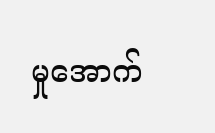မှုအောက်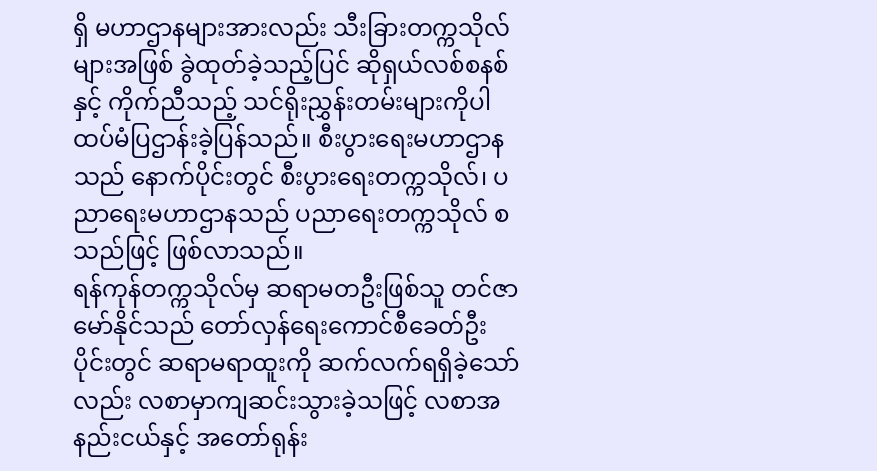ရှိ မဟာဌာနများအားလည်း သီးခြားတက္ကသိုလ်များအဖြစ် ခွဲထုတ်ခဲ့သည့်ပြင် ဆိုရှယ်လစ်စနစ်နှင့် ကိုက်ညီသည့် သင်ရိုးညွှန်းတမ်းများကိုပါ ထပ်မံပြဌာန်းခဲ့ပြန်သည်။ စီးပွားရေးမဟာဌာနသည် နောက်ပိုင်းတွင် စီးပွားရေးတက္ကသိုလ်၊ ပညာရေးမဟာဌာနသည် ပညာရေးတက္ကသိုလ် စသည်ဖြင့် ဖြစ်လာသည်။
ရန်ကုန်တက္ကသိုလ်မှ ဆရာမတဦးဖြစ်သူ တင်ဇာမော်နိုင်သည် တော်လှန်ရေးကောင်စီခေတ်ဦးပိုင်းတွင် ဆရာမရာထူးကို ဆက်လက်ရရှိခဲ့သော်လည်း လစာမှာကျဆင်းသွားခဲ့သဖြင့် လစာအနည်းငယ်နှင့် အတော်ရုန်း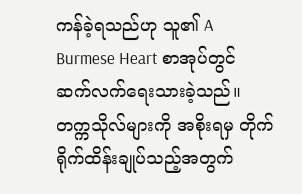ကန်ခဲ့ရသည်ဟု သူ၏ A Burmese Heart စာအုပ်တွင် ဆက်လက်ရေးသားခဲ့သည်။
တက္ကသိုလ်များကို အစိုးရမှ တိုက်ရိုက်ထိန်းချုပ်သည့်အတွက်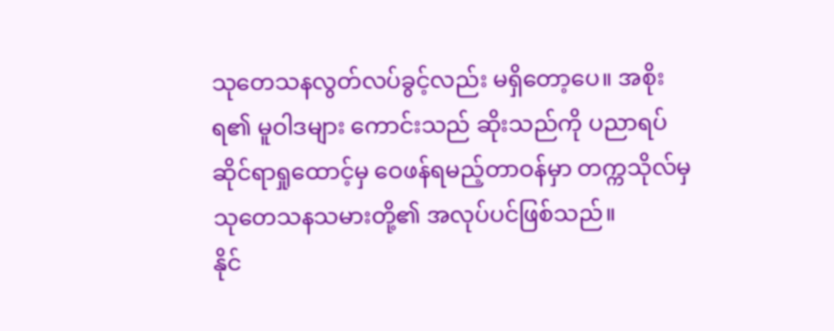သုတေသနလွတ်လပ်ခွင့်လည်း မရှိတော့ပေ။ အစိုးရ၏ မူဝါဒများ ကောင်းသည် ဆိုးသည်ကို ပညာရပ်ဆိုင်ရာရှုထောင့်မှ ဝေဖန်ရမည့်တာဝန်မှာ တက္ကသိုလ်မှ သုတေသနသမားတို့၏ အလုပ်ပင်ဖြစ်သည်။
နိုင်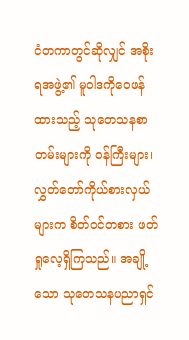ငံတကာတွင်ဆိုလျှင် အစိုးရအဖွဲ့၏ မူဝါဒကိုဝေဖန်ထားသည့် သုတေသနစာတမ်းများကို ဝန်ကြီးများ၊ လွှတ်တော်ကိုယ်စားလှယ်များက စိတ်ဝင်တစား ဖတ်ရှုလေ့ရှိကြသည်။ အချို့သော သုတေသနပညာရှင်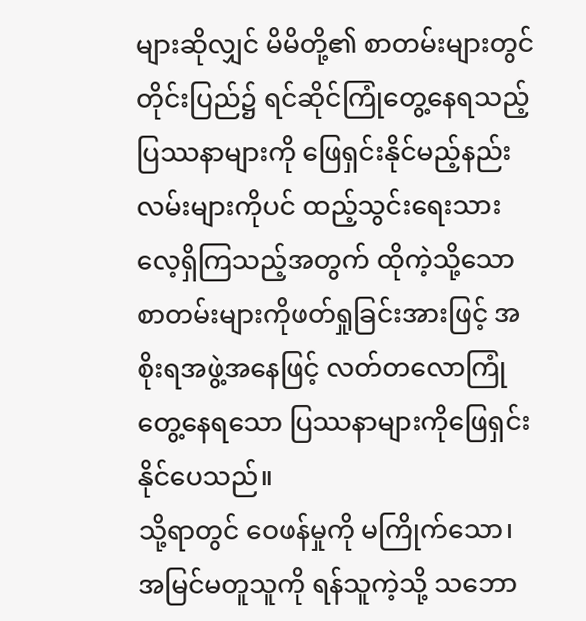များဆိုလျှင် မိမိတို့၏ စာတမ်းများတွင် တိုင်းပြည်၌ ရင်ဆိုင်ကြုံတွေ့နေရသည့် ပြဿနာများကို ဖြေရှင်းနိုင်မည့်နည်းလမ်းများကိုပင် ထည့်သွင်းရေးသားလေ့ရှိကြသည့်အတွက် ထိုကဲ့သို့သော စာတမ်းများကိုဖတ်ရှုခြင်းအားဖြင့် အစိုးရအဖွဲ့အနေဖြင့် လတ်တလောကြုံတွေ့နေရသော ပြဿနာများကိုဖြေရှင်းနိုင်ပေသည်။
သို့ရာတွင် ဝေဖန်မှုကို မကြိုက်သော၊ အမြင်မတူသူကို ရန်သူကဲ့သို့ သဘော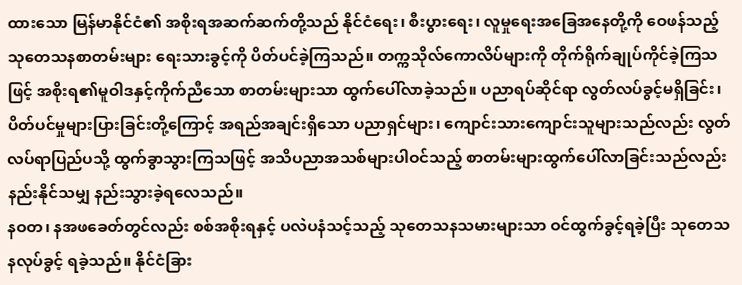ထားသော မြန်မာနိုင်ငံ၏ အစိုးရအဆက်ဆက်တို့သည် နိုင်ငံရေး၊ စီးပွားရေး၊ လူမှုရေးအခြေအနေတို့ကို ဝေဖန်သည့် သုတေသနစာတမ်းများ ရေးသားခွင့်ကို ပိတ်ပင်ခဲ့ကြသည်။ တက္ကသိုလ်ကောလိပ်များကို တိုက်ရိုက်ချုပ်ကိုင်ခဲ့ကြသဖြင့် အစိုးရ၏မူဝါဒနှင့်ကိုက်ညီသော စာတမ်းများသာ ထွက်ပေါ်လာခဲ့သည်။ ပညာရပ်ဆိုင်ရာ လွတ်လပ်ခွင့်မရှိခြင်း၊ ပိတ်ပင်မှုများပြားခြင်းတို့ကြောင့် အရည်အချင်းရှိသော ပညာရှင်များ၊ ကျောင်းသားကျောင်းသူများသည်လည်း လွတ်လပ်ရာပြည်ပသို့ ထွက်ခွာသွားကြသဖြင့် အသိပညာအသစ်များပါဝင်သည့် စာတမ်းများထွက်ပေါ်လာခြင်းသည်လည်း နည်းနိုင်သမျှ နည်းသွားခဲ့ရလေသည်။
နဝတ၊ နအဖခေတ်တွင်လည်း စစ်အစိုးရနှင့် ပလဲပနံသင့်သည့် သုတေသနသမားများသာ ဝင်ထွက်ခွင့်ရခဲ့ပြီး သုတေသနလုပ်ခွင့် ရခဲ့သည်။ နိုင်ငံခြား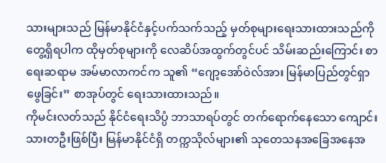သားများသည် မြန်မာနိုင်ငံနှင့်ပက်သက်သည့် မှတ်စုများရေးသားထားသည်ကို တွေ့ရှိရပါက ထိုမှတ်စုများကို လေဆိပ်အထွက်တွင်ပင် သိမ်းဆည်းကြောင်း စာရေးဆရာမ အမ်မာလာကင်က သူ၏ “ဂျော့အော်ဝဲလ်အား မြန်မာပြည်တွင်ရှာဖွေခြင်း” စာအုပ်တွင် ရေးသားထားသည်။
ကိုမင်းလတ်သည် နိုင်ငံရေးသိပ္ပံ ဘာသာရပ်တွင် တက်ရောက်နေသော ကျောင်းသားတဦးဖြစ်ပြီး မြန်မာနိုင်ငံရှိ တက္ကသိုလ်များ၏ သုတေသနအခြေအနေအ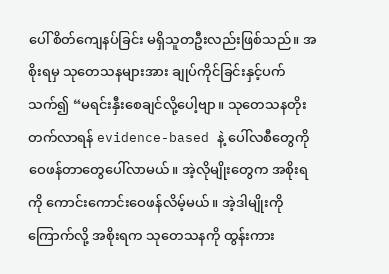ပေါ် စိတ်ကျေနပ်ခြင်း မရှိသူတဦးလည်းဖြစ်သည်။ အစိုးရမှ သုတေသနများအား ချုပ်ကိုင်ခြင်းနှင့်ပက်သက်၍ “မရင်းနှီးစေချင်လို့ပေါ့ဗျာ။ သုတေသနတိုးတက်လာရန် evidence-based နဲ့ ပေါ်လစီတွေကို ဝေဖန်တာတွေပေါ်လာမယ်။ အဲ့လိုမျိုးတွေက အစိုးရကို ကောင်းကောင်းဝေဖန်လိမ့်မယ်။ အဲ့ဒါမျိုးကိုကြောက်လို့ အစိုးရက သုတေသနကို ထွန်းကား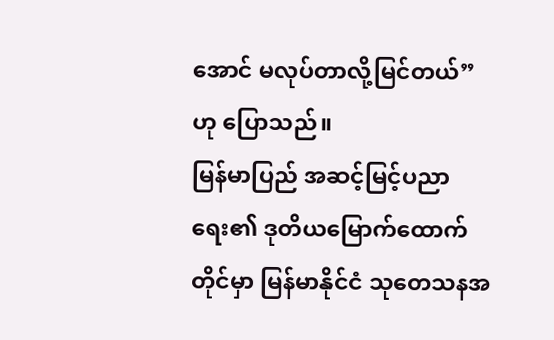အောင် မလုပ်တာလို့မြင်တယ်”ဟု ပြောသည်။
မြန်မာပြည် အဆင့်မြင့်ပညာရေး၏ ဒုတိယမြောက်ထောက်တိုင်မှာ မြန်မာနိုင်ငံ သုတေသနအ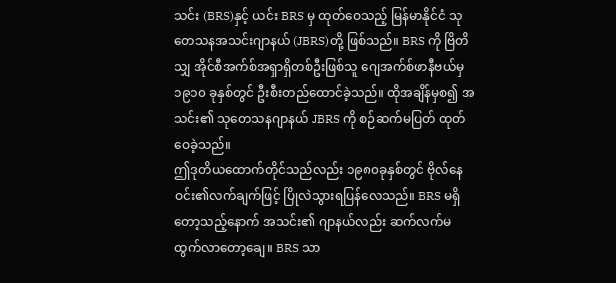သင်း (BRS)နှင့် ယင်း BRS မှ ထုတ်ဝေသည့် မြန်မာနိုင်ငံ သုတေသနအသင်းဂျာနယ် (JBRS)တို့ ဖြစ်သည်။ BRS ကို ဗြိတိသျှ အိုင်စီအက်စ်အရှာရှိတစ်ဦးဖြစ်သူ ဂျေအက်စ်ဖာနီဗယ်မှ ၁၉၁၀ ခုနှစ်တွင် ဦးစီးတည်ထောင်ခဲ့သည်။ ထိုအချိန်မှစ၍ အသင်း၏ သုတေသနဂျာနယ် JBRS ကို စဉ်ဆက်မပြတ် ထုတ်ဝေခဲ့သည်။
ဤဒုတိယထောက်တိုင်သည်လည်း ၁၉၈၀ခုနှစ်တွင် ဗိုလ်နေဝင်း၏လက်ချက်ဖြင့် ပြိုလဲသွားရပြန်လေသည်။ BRS မရှိတော့သည့်နောက် အသင်း၏ ဂျာနယ်လည်း ဆက်လက်မထွက်လာတော့ချေ။ BRS သာ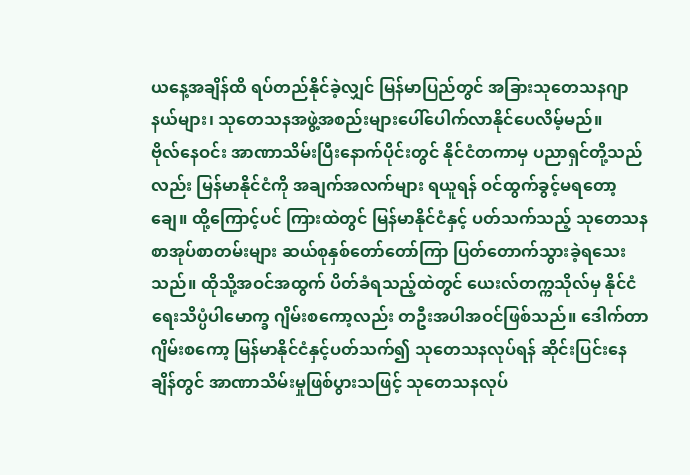ယနေ့အချိန်ထိ ရပ်တည်နိုင်ခဲ့လျှင် မြန်မာပြည်တွင် အခြားသုတေသနဂျာနယ်များ၊ သုတေသနအဖွဲ့အစည်းများပေါ်ပေါက်လာနိုင်ပေလိမ့်မည်။
ဗိုလ်နေဝင်း အာဏာသိမ်းပြီးနောက်ပိုင်းတွင် နိုင်ငံတကာမှ ပညာရှင်တို့သည်လည်း မြန်မာနိုင်ငံကို အချက်အလက်များ ရယူရန် ဝင်ထွက်ခွင့်မရတော့ချေ။ ထို့ကြောင့်ပင် ကြားထဲတွင် မြန်မာနိုင်ငံနှင့် ပတ်သက်သည့် သုတေသနစာအုပ်စာတမ်းများ ဆယ်စုနှစ်တော်တော်ကြာ ပြတ်တောက်သွားခဲ့ရသေးသည်။ ထိုသို့အဝင်အထွက် ပိတ်ခံရသည့်ထဲတွင် ယေးလ်တက္ကသိုလ်မှ နိုင်ငံရေးသိပ္ပံပါမောက္ခ ဂျိမ်းစကော့လည်း တဦးအပါအဝင်ဖြစ်သည်။ ဒေါက်တာဂျိမ်းစကော့ မြန်မာနိုင်ငံနှင့်ပတ်သက်၍ သုတေသနလုပ်ရန် ဆိုင်းပြင်းနေချိန်တွင် အာဏာသိမ်းမှုဖြစ်ပွားသဖြင့် သုတေသနလုပ်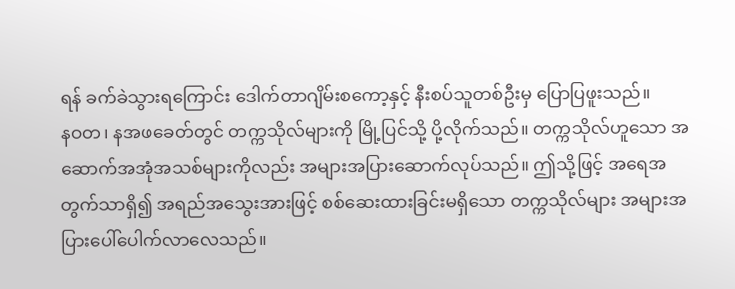ရန် ခက်ခဲသွားရကြောင်း ဒေါက်တာဂျိမ်းစကော့နှင့် နီးစပ်သူတစ်ဦးမှ ပြောပြဖူးသည်။
နဝတ၊ နအဖခေတ်တွင် တက္ကသိုလ်များကို မြို့ပြင်သို့ ပို့လိုက်သည်။ တက္ကသိုလ်ဟူသော အဆောက်အအုံအသစ်များကိုလည်း အများအပြားဆောက်လုပ်သည်။ ဤသို့ဖြင့် အရေအတွက်သာရှိ၍ အရည်အသွေးအားဖြင့် စစ်ဆေးထားခြင်းမရှိသော တက္ကသိုလ်များ အများအပြားပေါ်ပေါက်လာလေသည်။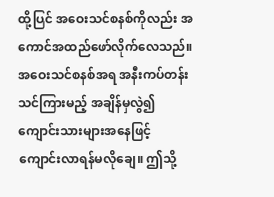ထို့ပြင် အဝေးသင်စနစ်ကိုလည်း အကောင်အထည်ဖော်လိုက်လေသည်။ အဝေးသင်စနစ်အရ အနီးကပ်တန်း သင်ကြားမည့် အချိန်မှလွဲ၍ ကျောင်းသားများအနေဖြင့် ကျောင်းလာရန်မလိုချေ။ ဤသို့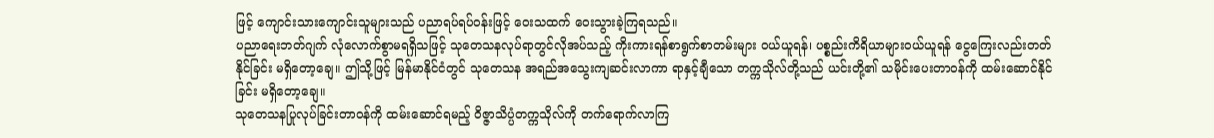ဖြင့် ကျောင်းသားကျောင်းသူများသည် ပညာရပ်ရပ်ဝန်းဖြင့် ဝေးသထက် ဝေးသွားခဲ့ကြရသည်။
ပညာရေးဘတ်ဂျက် လုံလောက်စွာမရရှိသဖြင့် သုတေသနလုပ်ရာတွင်လိုအပ်သည့် ကိုးကားရန်စာရွက်စာတမ်းများ ဝယ်ယူရန်၊ ပစ္စည်းကိရိယာများဝယ်ယူရန် ငွေကြေးလည်းတတ်နိုင်ခြင်း မရှိတော့ချေ။ ဤသို့ဖြင့် မြန်မာနိုင်ငံတွင် သုတေသန အရည်အသွေးကျဆင်းလာကာ ရာနှင့်ချီသော တက္ကသိုလ်တို့သည် ယင်းတို့၏ သမိုင်းပေးတာဝန်ကို ထမ်းဆောင်နိုင်ခြင်း မရှိတော့ချေ။
သုတေသနပြုလုပ်ခြင်းတာဝန်ကို ထမ်းဆောင်ရမည့် ဝိဇ္ဇာသိပ္ပံတက္ကသိုလ်ကို တက်ရောက်လာကြ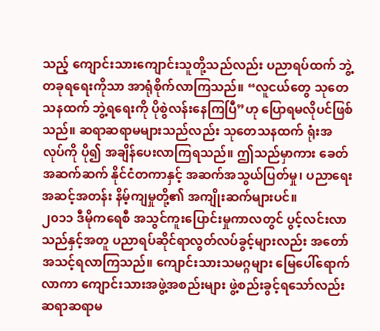သည့် ကျောင်းသားကျောင်းသူတို့သည်လည်း ပညာရပ်ထက် ဘွဲ့တခုရရေးကိုသာ အာရုံစိုက်လာကြသည်။ “လူငယ်တွေ သုတေသနထက် ဘွဲ့ရရေးကို ပိုစွဲလန်းနေကြပြီ”ဟု ပြောရမလိုပင်ဖြစ်သည်။ ဆရာဆရာမများသည်လည်း သုတေသနထက် ရုံးအလုပ်ကို ပို၍ အချိန်ပေးလာကြရသည်။ ဤသည်မှာကား ခေတ်အဆက်ဆက် နိုင်ငံတကာနှင့် အဆက်အသွယ်ပြတ်မှု၊ ပညာရေးအဆင့်အတန်း နိမ့်ကျမှုတို့၏ အကျိုးဆက်များပင်။
၂၀၁၁ ဒီမိုကရေစီ အသွင်ကူးပြောင်းမှုကာလတွင် ပွင့်လင်းလာသည်နှင့်အတူ ပညာရပ်ဆိုင်ရာလွတ်လပ်ခွင့်များလည်း အတော်အသင့်ရလာကြသည်။ ကျောင်းသားသမဂ္ဂများ မြေပေါ်ရောက်လာကာ ကျောင်းသားအဖွဲ့အစည်းများ ဖွဲ့စည်းခွင့်ရသော်လည်း ဆရာဆရာမ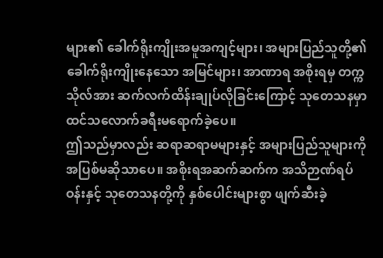များ၏ ခေါက်ရိုးကျိုးအမူအကျင့်များ၊ အများပြည်သူတို့၏ ခေါက်ရိုးကျိုးနေသော အမြင်များ၊ အာဏာရ အစိုးရမှ တက္ကသိုလ်အား ဆက်လက်ထိန်းချုပ်လိုခြင်းကြောင့် သုတေသနမှာ ထင်သလောက်ခရီးမရောက်ခဲ့ပေ။
ဤသည်မှာလည်း ဆရာဆရာမများနှင့် အများပြည်သူများကို အပြစ်မဆိုသာပေ။ အစိုးရအဆက်ဆက်က အသိဉာဏ်ရပ်ဝန်းနှင့် သုတေသနတို့ကို နှစ်ပေါင်းများစွာ ဖျက်ဆီးခဲ့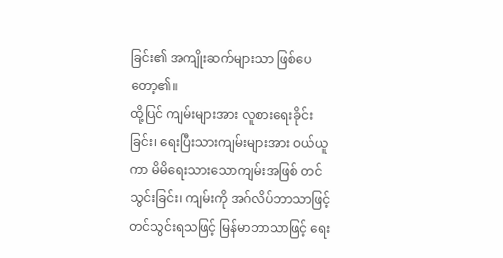ခြင်း၏ အကျိုးဆက်များသာ ဖြစ်ပေတော့၏။
ထို့ပြင် ကျမ်းများအား လူစားရေးခိုင်းခြင်း၊ ရေးပြီးသားကျမ်းများအား ဝယ်ယူကာ မိမိရေးသားသောကျမ်းအဖြစ် တင်သွင်းခြင်း၊ ကျမ်းကို အဂ်လိပ်ဘာသာဖြင့် တင်သွင်းရသဖြင့် မြန်မာဘာသာဖြင့် ရေး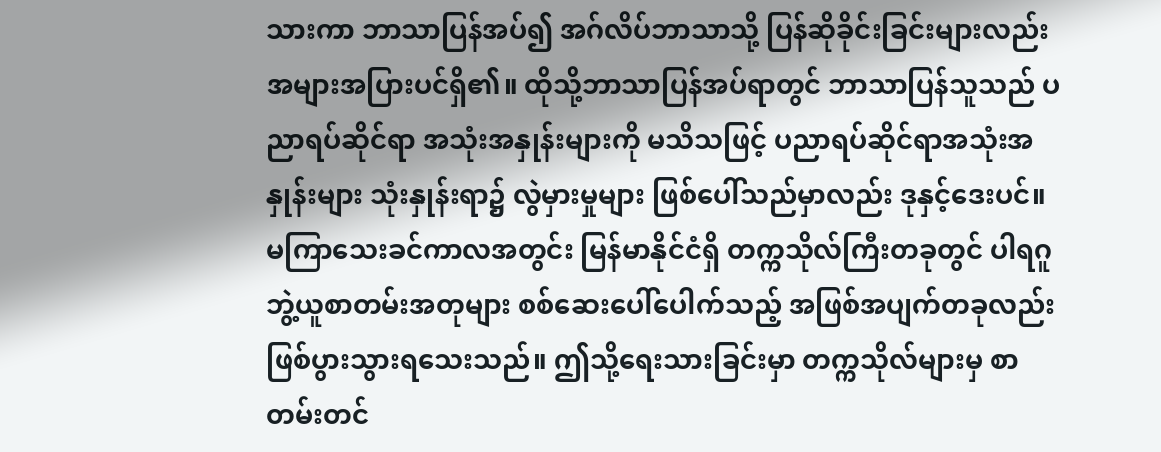သားကာ ဘာသာပြန်အပ်၍ အဂ်လိပ်ဘာသာသို့ ပြန်ဆိုခိုင်းခြင်းများလည်း အများအပြားပင်ရှိ၏။ ထိုသို့ဘာသာပြန်အပ်ရာတွင် ဘာသာပြန်သူသည် ပညာရပ်ဆိုင်ရာ အသုံးအနှုန်းများကို မသိသဖြင့် ပညာရပ်ဆိုင်ရာအသုံးအနှုန်းများ သုံးနှုန်းရာ၌ လွဲမှားမှုများ ဖြစ်ပေါ်သည်မှာလည်း ဒုနှင့်ဒေးပင်။
မကြာသေးခင်ကာလအတွင်း မြန်မာနိုင်ငံရှိ တက္ကသိုလ်ကြီးတခုတွင် ပါရဂူဘွဲ့ယူစာတမ်းအတုများ စစ်ဆေးပေါ်ပေါက်သည့် အဖြစ်အပျက်တခုလည်း ဖြစ်ပွားသွားရသေးသည်။ ဤသို့ရေးသားခြင်းမှာ တက္ကသိုလ်များမှ စာတမ်းတင်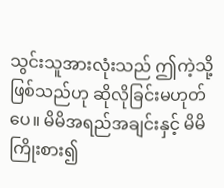သွင်းသူအားလုံးသည် ဤကဲ့သို့ဖြစ်သည်ဟု ဆိုလိုခြင်းမဟုတ်ပေ။ မိမိအရည်အချင်းနှင့် မိမိကြိုးစား၍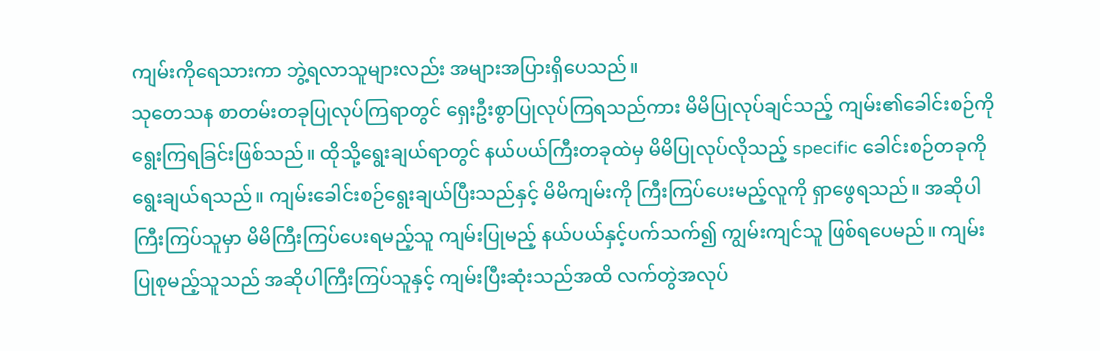ကျမ်းကိုရေသားကာ ဘွဲ့ရလာသူများလည်း အများအပြားရှိပေသည်။
သုတေသန စာတမ်းတခုပြုလုပ်ကြရာတွင် ရှေးဦးစွာပြုလုပ်ကြရသည်ကား မိမိပြုလုပ်ချင်သည့် ကျမ်း၏ခေါင်းစဉ်ကို ရွေးကြရခြင်းဖြစ်သည်။ ထိုသို့ရွေးချယ်ရာတွင် နယ်ပယ်ကြီးတခုထဲမှ မိမိပြုလုပ်လိုသည့် specific ခေါင်းစဉ်တခုကို ရွေးချယ်ရသည်။ ကျမ်းခေါင်းစဉ်ရွေးချယ်ပြီးသည်နှင့် မိမိကျမ်းကို ကြီးကြပ်ပေးမည့်လူကို ရှာဖွေရသည်။ အဆိုပါ ကြီးကြပ်သူမှာ မိမိကြီးကြပ်ပေးရမည့်သူ ကျမ်းပြုမည့် နယ်ပယ်နှင့်ပက်သက်၍ ကျွမ်းကျင်သူ ဖြစ်ရပေမည်။ ကျမ်းပြုစုမည့်သူသည် အဆိုပါကြီးကြပ်သူနှင့် ကျမ်းပြီးဆုံးသည်အထိ လက်တွဲအလုပ်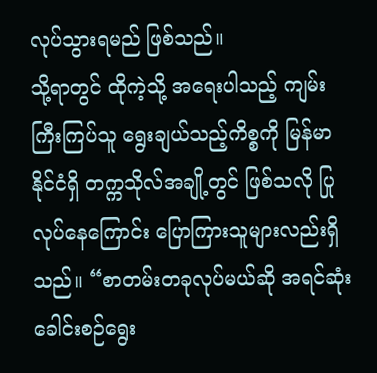လုပ်သွားရမည် ဖြစ်သည်။
သို့ရာတွင် ထိုကဲ့သို့ အရေးပါသည့် ကျမ်းကြီးကြပ်သူ ရွေးချယ်သည့်ကိစ္စကို မြန်မာနိုင်ငံရှိ တက္ကသိုလ်အချို့တွင် ဖြစ်သလို ပြုလုပ်နေကြောင်း ပြောကြားသူများလည်းရှိသည်။ “စာတမ်းတခုလုပ်မယ်ဆို အရင်ဆုံး ခေါင်းစဉ်ရွေး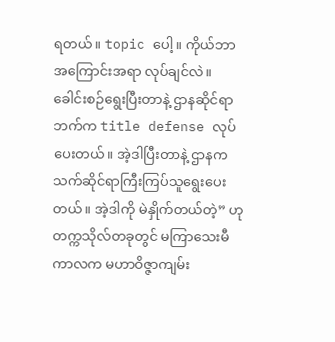ရတယ်။ topic ပေါ့။ ကိုယ်ဘာအကြောင်းအရာ လုပ်ချင်လဲ။ ခေါင်းစဉ်ရွေးပြီးတာနဲ့ ဌာနဆိုင်ရာဘက်က title defense လုပ်ပေးတယ်။ အဲ့ဒါပြီးတာနဲ့ ဌာနက သက်ဆိုင်ရာကြီးကြပ်သူရွေးပေးတယ်။ အဲ့ဒါကို မဲနှိုက်တယ်တဲ့” ဟု တက္ကသိုလ်တခုတွင် မကြာသေးမီကာလက မဟာဝိဇ္ဇာကျမ်း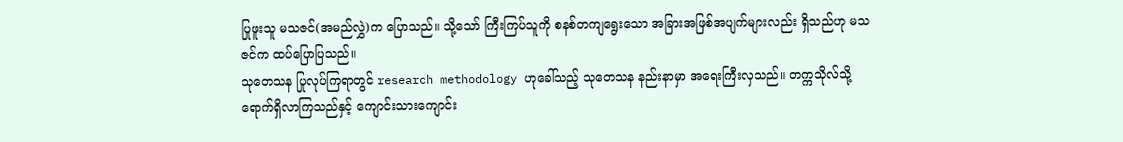ပြုဖူးသူ မသဇင်(အမည်လွှဲ)က ပြောသည်။ သို့သော် ကြီးကြပ်သူကို စနစ်တကျရွေးသော အခြားအဖြစ်အပျက်များလည်း ရှိသည်ဟု မသဇင်က ထပ်ပြောပြသည်။
သုတေသန ပြုလုပ်ကြရာတွင် research methodology ဟုခေါ်သည့် သုတေသန နည်းနာမှာ အရေးကြီးလှသည်။ တက္ကသိုလ်သို့ ရောက်ရှိလာကြသည်နှင့် ကျောင်းသားကျောင်း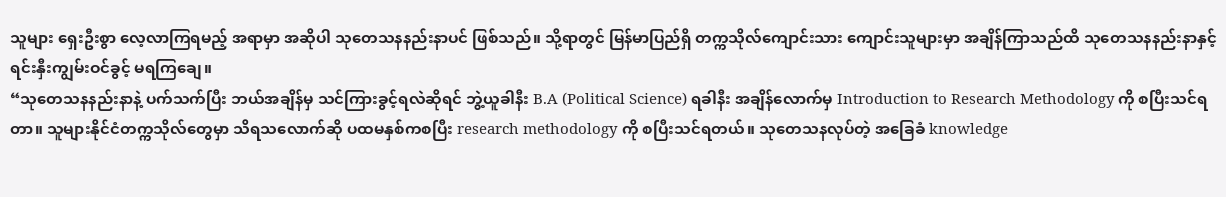သူများ ရှေးဦးစွာ လေ့လာကြရမည့် အရာမှာ အဆိုပါ သုတေသနနည်းနာပင် ဖြစ်သည်။ သို့ရာတွင် မြန်မာပြည်ရှိ တက္ကသိုလ်ကျောင်းသား ကျောင်းသူများမှာ အချိန်ကြာသည်ထိ သုတေသနနည်းနာနှင့် ရင်းနှီးကျွမ်းဝင်ခွင့် မရကြချေ။
“သုတေသနနည်းနာနဲ့ ပက်သက်ပြီး ဘယ်အချိန်မှ သင်ကြားခွင့်ရလဲဆိုရင် ဘွဲ့ယူခါနီး B.A (Political Science) ရခါနီး အချိန်လောက်မှ Introduction to Research Methodology ကို စပြီးသင်ရတာ။ သူများနိုင်ငံတက္ကသိုလ်တွေမှာ သိရသလောက်ဆို ပထမနှစ်ကစပြီး research methodology ကို စပြီးသင်ရတယ်။ သုတေသနလုပ်တဲ့ အခြေခံ knowledge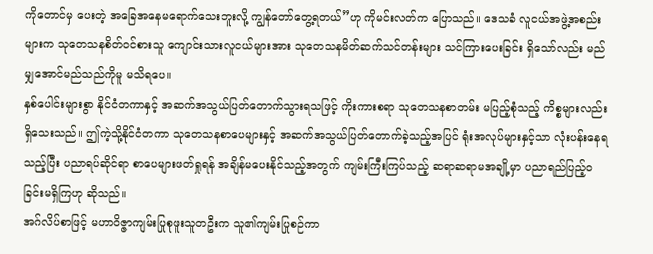ကိုတောင်မှ ပေးတဲ့ အခြေအနေမရောက်သေးဘူးလို့ ကျွန်တော်တွေ့ရတယ်”ဟု ကိုမင်းလတ်က ပြောသည်။ ဒေသခံ လူငယ်အဖွဲ့အစည်းများက သုတေသနစိတ်ဝင်စားသူ ကျောင်းသားလူငယ်များအား သုတေသနမိတ်ဆက်သင်တန်းများ သင်ကြားပေးခြင်း ရှိသော်လည်း မည်မျှအောင်မည်သည်ကိုမူ မသိရပေ။
နှစ်ပေါင်းများစွာ နိုင်ငံတကာနှင့် အဆက်အသွယ်ပြတ်တောက်သွားရသဖြင့် ကိုးကားစရာ သုတေသနစာတမ်း မပြည့်စုံသည့် ကိစ္စများလည်း ရှိသေးသည်။ ဤကဲ့သို့နိုင်ငံတကာ သုတေသနစာပေများနှင့် အဆက်အသွယ်ပြတ်တောက်ခဲ့သည့်အပြင် ရုံးအလုပ်များနှင့်သာ လုံးပန်းနေရသည့်ပြီး ပညာရပ်ဆိုင်ရာ စာပေများဖတ်ရှုရန် အချိန်မပေးနိုင်သည့်အတွက် ကျမ်းကြီးကြပ်သည့် ဆရာဆရာမအချို့မှာ ပညာရည်ပြည့်ဝခြင်းမရှိကြဟု ဆိုသည်။
အဂ်လိပ်စာဖြင့် မဟာဝိဇ္ဇာကျမ်းပြုစုဖူးသူတဦးက သူ၏ကျမ်းပြုစဉ်ကာ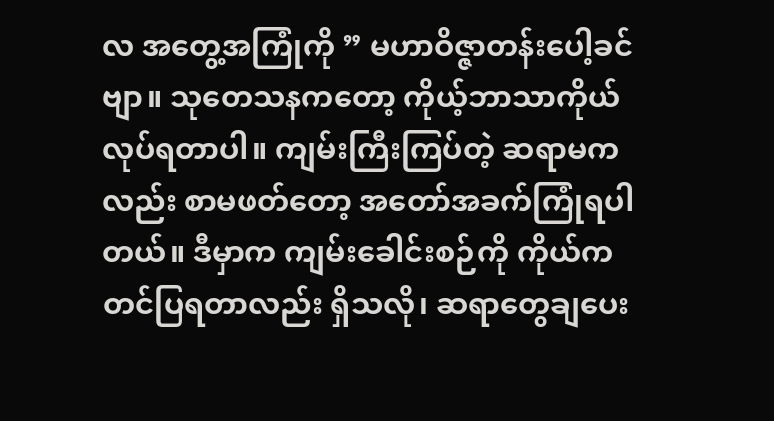လ အတွေ့အကြုံကို ” မဟာဝိဇ္ဇာတန်းပေါ့ခင်ဗျာ။ သုတေသနကတော့ ကိုယ့်ဘာသာကိုယ်လုပ်ရတာပါ။ ကျမ်းကြီးကြပ်တဲ့ ဆရာမကလည်း စာမဖတ်တော့ အတော်အခက်ကြုံရပါတယ်။ ဒီမှာက ကျမ်းခေါင်းစဉ်ကို ကိုယ်က တင်ပြရတာလည်း ရှိသလို၊ ဆရာတွေချပေး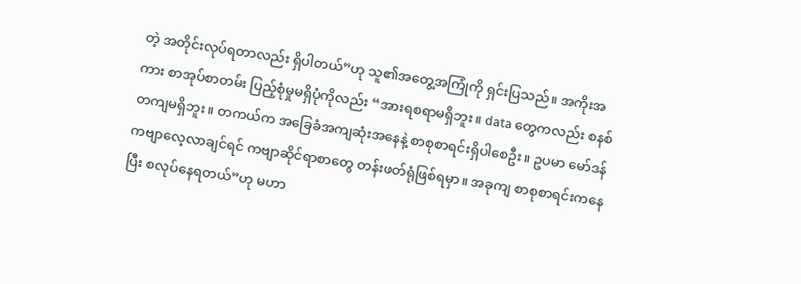တဲ့ အတိုင်းလုပ်ရတာလည်း ရှိပါတယ်”ဟု သူ၏အတွေ့အကြုံကို ရှင်းပြသည်။ အကိုးအကား စာအုပ်စာတမ်း ပြည့်စုံမှုမရှိပုံကိုလည်း “အားရစရာမရှိဘူး။ data တွေကလည်း စနစ်တကျမရှိဘူး။ တကယ်က အခြေခံအကျဆုံးအနေနဲ့ စာစုစာရင်းရှိပါစေဦး။ ဥပမာ မော်ဒန်ကဗျာလေ့လာချင်ရင် ကဗျာဆိုင်ရာစာတွေ တန်းဖတ်ရုံဖြစ်ရမှာ။ အခုကျ စာစုစာရင်းကနေပြီး စလုပ်နေရတယ်”ဟု မဟာ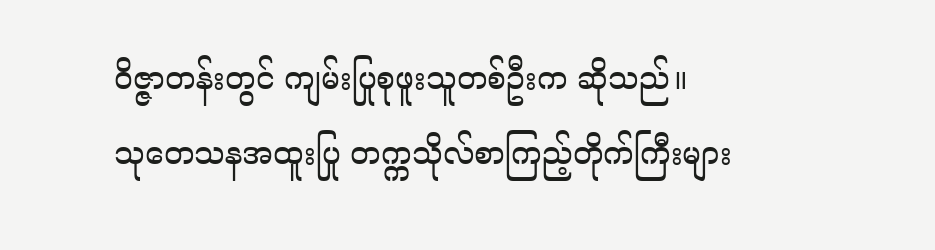ဝိဇ္ဇာတန်းတွင် ကျမ်းပြုစုဖူးသူတစ်ဦးက ဆိုသည်။
သုတေသနအထူးပြု တက္ကသိုလ်စာကြည့်တိုက်ကြီးများ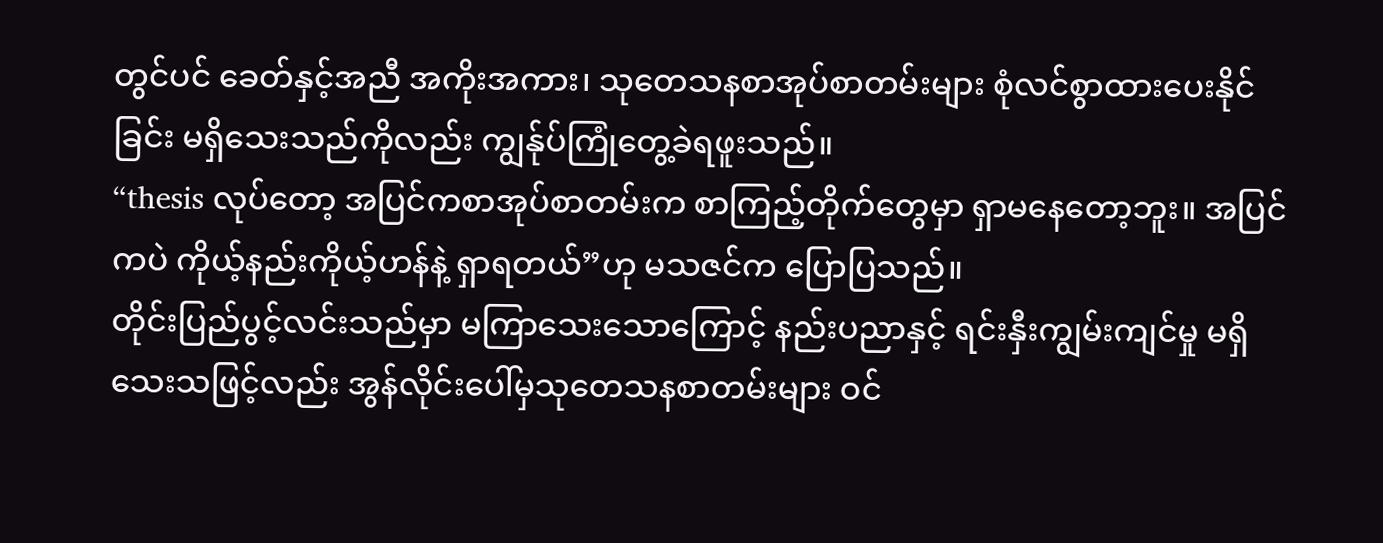တွင်ပင် ခေတ်နှင့်အညီ အကိုးအကား၊ သုတေသနစာအုပ်စာတမ်းများ စုံလင်စွာထားပေးနိုင်ခြင်း မရှိသေးသည်ကိုလည်း ကျွန်ုပ်ကြုံတွေ့ခဲရဖူးသည်။
“thesis လုပ်တော့ အပြင်ကစာအုပ်စာတမ်းက စာကြည့်တိုက်တွေမှာ ရှာမနေတော့ဘူး။ အပြင်ကပဲ ကိုယ့်နည်းကိုယ့်ဟန်နဲ့ ရှာရတယ်”ဟု မသဇင်က ပြောပြသည်။
တိုင်းပြည်ပွင့်လင်းသည်မှာ မကြာသေးသောကြောင့် နည်းပညာနှင့် ရင်းနှီးကျွမ်းကျင်မှု မရှိသေးသဖြင့်လည်း အွန်လိုင်းပေါ်မှသုတေသနစာတမ်းများ ဝင်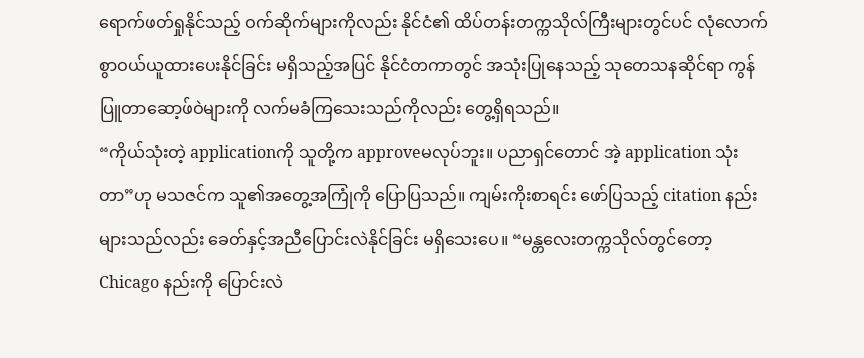ရောက်ဖတ်ရှုနိုင်သည့် ဝက်ဆိုက်များကိုလည်း နိုင်ငံ၏ ထိပ်တန်းတက္ကသိုလ်ကြီးများတွင်ပင် လုံလောက်စွာဝယ်ယူထားပေးနိုင်ခြင်း မရှိသည့်အပြင် နိုင်ငံတကာတွင် အသုံးပြုနေသည့် သုတေသနဆိုင်ရာ ကွန်ပြူတာဆော့ဖ်ဝဲများကို လက်မခံကြသေးသည်ကိုလည်း တွေ့ရှိရသည်။
“ကိုယ်သုံးတဲ့ applicationကို သူတို့က approveမလုပ်ဘူး။ ပညာရှင်တောင် အဲ့ application သုံးတာ”ဟု မသဇင်က သူ၏အတွေ့အကြုံကို ပြောပြသည်။ ကျမ်းကိုးစာရင်း ဖော်ပြသည့် citation နည်းများသည်လည်း ခေတ်နှင့်အညီပြောင်းလဲနိုင်ခြင်း မရှိသေးပေ။ “မန္တလေးတက္ကသိုလ်တွင်တော့ Chicago နည်းကို ပြောင်းလဲ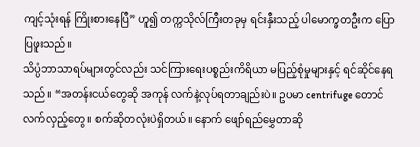ကျင့်သုံးရန် ကြိုးစားနေပြီ” ဟူ၍ တက္ကသိုလ်ကြီးတခုမှ ရင်းနှီးသည့် ပါမောက္ခတဦးက ပြောပြဖူးသည်။
သိပ္ပံဘာသာရပ်များတွင်လည်း သင်ကြားရေးပစ္စည်းကိရိယာ မပြည့်စုံမှုများနှင့် ရင်ဆိုင်နေရသည်။ “အတန်းငယ်တွေဆို အကုန် လက်နဲ့လုပ်ရတာချည်းပဲ။ ဥပမာ centrifuge တောင် လက်လှည့်တွေ။ စက်ဆိုတလုံးပဲရှိတယ်။ နောက် ဖျော်ရည်မွှေတာဆို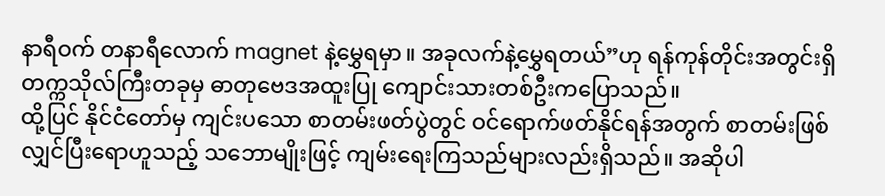နာရီဝက် တနာရီလောက် magnet နဲ့မွှေရမှာ။ အခုလက်နဲ့မွှေရတယ်”ဟု ရန်ကုန်တိုင်းအတွင်းရှိ တက္ကသိုလ်ကြီးတခုမှ ဓာတုဗေဒအထူးပြု ကျောင်းသားတစ်ဦးကပြောသည်။
ထို့ပြင် နိုင်ငံတော်မှ ကျင်းပသော စာတမ်းဖတ်ပွဲတွင် ဝင်ရောက်ဖတ်နိုင်ရန်အတွက် စာတမ်းဖြစ်လျှင်ပြီးရောဟူသည့် သဘောမျိုးဖြင့် ကျမ်းရေးကြသည်များလည်းရှိသည်။ အဆိုပါ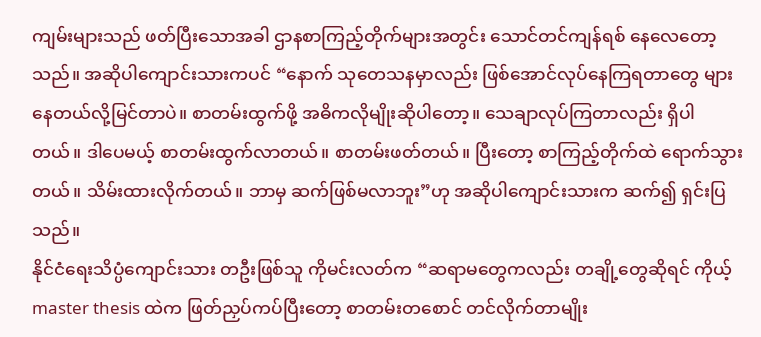ကျမ်းများသည် ဖတ်ပြီးသောအခါ ဌာနစာကြည့်တိုက်များအတွင်း သောင်တင်ကျန်ရစ် နေလေတော့သည်။ အဆိုပါကျောင်းသားကပင် “နောက် သုတေသနမှာလည်း ဖြစ်အောင်လုပ်နေကြရတာတွေ များနေတယ်လို့မြင်တာပဲ။ စာတမ်းထွက်ဖို့ အဓိကလိုမျိုးဆိုပါတော့။ သေချာလုပ်ကြတာလည်း ရှိပါတယ်။ ဒါပေမယ့် စာတမ်းထွက်လာတယ်။ စာတမ်းဖတ်တယ်။ ပြီးတော့ စာကြည့်တိုက်ထဲ ရောက်သွားတယ်။ သိမ်းထားလိုက်တယ်။ ဘာမှ ဆက်ဖြစ်မလာဘူး”ဟု အဆိုပါကျောင်းသားက ဆက်၍ ရှင်းပြသည်။
နိုင်ငံရေးသိပ္ပံကျောင်းသား တဦးဖြစ်သူ ကိုမင်းလတ်က “ဆရာမတွေကလည်း တချို့တွေဆိုရင် ကိုယ့် master thesis ထဲက ဖြတ်ညှပ်ကပ်ပြီးတော့ စာတမ်းတစောင် တင်လိုက်တာမျိုး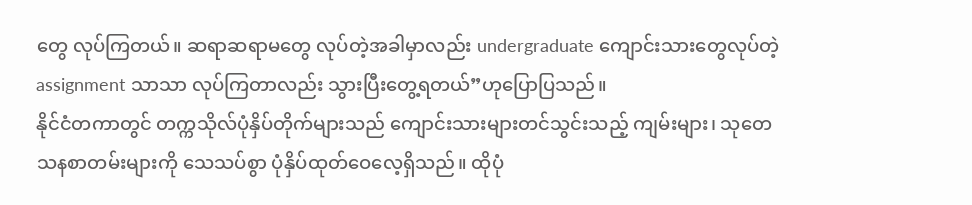တွေ လုပ်ကြတယ်။ ဆရာဆရာမတွေ လုပ်တဲ့အခါမှာလည်း undergraduate ကျောင်းသားတွေလုပ်တဲ့ assignment သာသာ လုပ်ကြတာလည်း သွားပြီးတွေ့ရတယ်”ဟုပြောပြသည်။
နိုင်ငံတကာတွင် တက္ကသိုလ်ပုံနှိပ်တိုက်များသည် ကျောင်းသားများတင်သွင်းသည့် ကျမ်းများ၊ သုတေသနစာတမ်းများကို သေသပ်စွာ ပုံနှိပ်ထုတ်ဝေလေ့ရှိသည်။ ထိုပုံ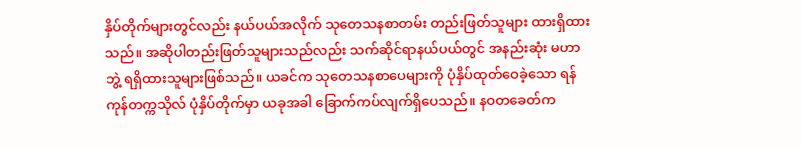နှိပ်တိုက်များတွင်လည်း နယ်ပယ်အလိုက် သုတေသနစာတမ်း တည်းဖြတ်သူများ ထားရှိထားသည်။ အဆိုပါတည်းဖြတ်သူများသည်လည်း သက်ဆိုင်ရာနယ်ပယ်တွင် အနည်းဆုံး မဟာဘွဲ့ ရရှိထားသူများဖြစ်သည်။ ယခင်က သုတေသနစာပေများကို ပုံနှိပ်ထုတ်ဝေခဲ့သော ရန်ကုန်တက္ကသိုလ် ပုံနှိပ်တိုက်မှာ ယခုအခါ ခြောက်ကပ်လျက်ရှိပေသည်။ နဝတခေတ်က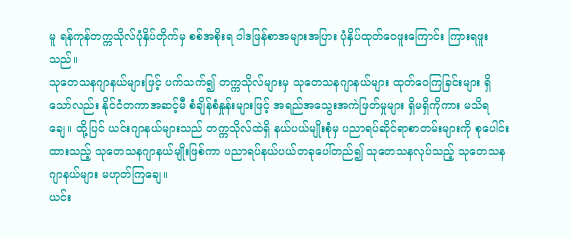မူ ရန်ကုန်တက္ကသိုလ်ပုံနှိပ်တိုက်မှ စစ်အစိုးရ ဝါဒဖြန်စာအများအပြား ပုံနှိပ်ထုတ်ဝေဖူးကြောင်း ကြားရဖူးသည်။
သုတေသနဂျာနယ်များဖြင့် ပက်သက်၍ တက္ကသိုလ်များမှ သုတေသနဂျာနယ်များ ထုတ်ဝေကြခြင်းများ ရှိသော်လည်း နိုင်ငံတကာအဆင့်မီ စံချိန်စံနှုန်းများဖြင့် အရည်အသွေးအကဲဖြတ်မှုများ ရှိမရှိကိုကား မသိရချေ။ ထို့ပြင် ယင်းဂျာနယ်များသည် တက္ကသိုလ်ထဲရှိ နယ်ပယ်မျိုးစုံမှ ပညာရပ်ဆိုင်ရာစာတမ်းများကို စုပေါင်းထားသည့် သုတေသနဂျာနယ်မျိုးဖြစ်ကာ ပညာရပ်နယ်ပယ်တခုပေါ်တည်၍ သုတေသနလုပ်သည့် သုတေသနဂျာနယ်များ မဟုတ်ကြချေ။
ယင်း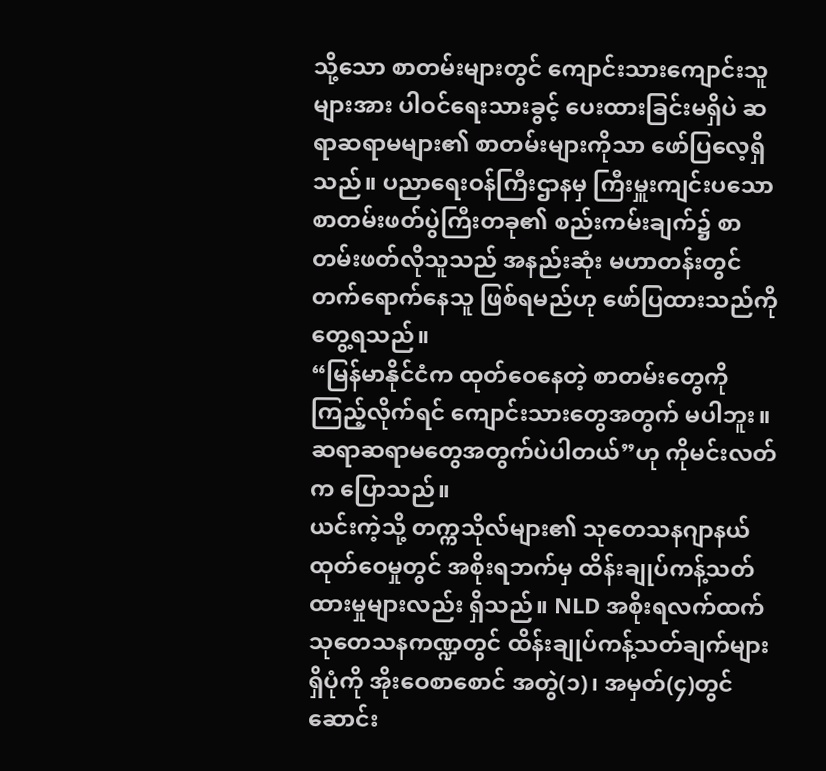သို့သော စာတမ်းများတွင် ကျောင်းသားကျောင်းသူများအား ပါဝင်ရေးသားခွင့် ပေးထားခြင်းမရှိပဲ ဆရာဆရာမများ၏ စာတမ်းများကိုသာ ဖော်ပြလေ့ရှိသည်။ ပညာရေးဝန်ကြီးဌာနမှ ကြီးမှူးကျင်းပသော စာတမ်းဖတ်ပွဲကြီးတခု၏ စည်းကမ်းချက်၌ စာတမ်းဖတ်လိုသူသည် အနည်းဆုံး မဟာတန်းတွင် တက်ရောက်နေသူ ဖြစ်ရမည်ဟု ဖော်ပြထားသည်ကို တွေ့ရသည်။
“မြန်မာနိုင်ငံက ထုတ်ဝေနေတဲ့ စာတမ်းတွေကို ကြည့်လိုက်ရင် ကျောင်းသားတွေအတွက် မပါဘူး။ ဆရာဆရာမတွေအတွက်ပဲပါတယ်”ဟု ကိုမင်းလတ်က ပြောသည်။
ယင်းကဲ့သို့ တက္ကသိုလ်များ၏ သုတေသနဂျာနယ် ထုတ်ဝေမှုတွင် အစိုးရဘက်မှ ထိန်းချုပ်ကန့်သတ်ထားမှုများလည်း ရှိသည်။ NLD အစိုးရလက်ထက် သုတေသနကဏ္ဍတွင် ထိန်းချုပ်ကန့်သတ်ချက်များရှိပုံကို အိုးဝေစာစောင် အတွဲ(၁)၊ အမှတ်(၄)တွင် ဆောင်း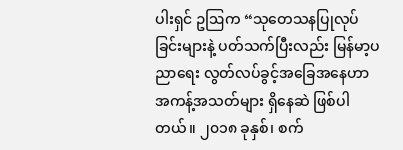ပါးရှင် ဥဩက “သုတေသနပြုလုပ်ခြင်းများနဲ့ ပတ်သက်ပြီးလည်း မြန်မာ့ပညာရေး လွတ်လပ်ခွင့်အခြေအနေဟာ အကန့်အသတ်များ ရှိနေဆဲ ဖြစ်ပါတယ်။ ၂၀၁၈ ခုနှစ်၊ စက်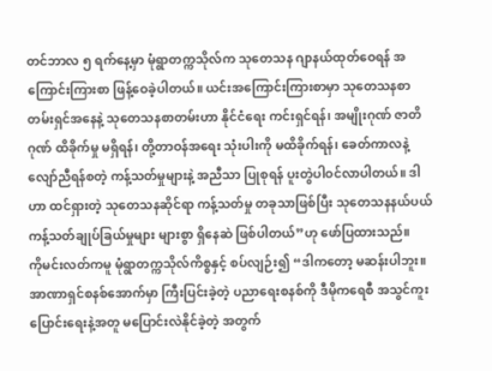တင်ဘာလ ၅ ရက်နေ့မှာ မုံရွာတက္ကသိုလ်က သုတေသန ဂျာနယ်ထုတ်ဝေရန် အကြောင်းကြားစာ ဖြန့်ဝေခဲ့ပါတယ်။ ယင်းအကြောင်းကြားစာမှာ သုတေသနစာတမ်းရှင်အနေနဲ့ သုတေသနစာတမ်းဟာ နိုင်ငံရေး ကင်းရှင်ရန်၊ အမျိုးဂုဏ် ဇာတိဂုဏ် ထိခိုက်မှု မရှိရန်၊ တို့တာဝန်အရေး သုံးပါးကို မထိခိုက်ရန်၊ ခေတ်ကာလနဲ့ လျော်ညီရန်စတဲ့ ကန့်သတ်မှုများနဲ့ အညီသာ ပြုစုရန် ပူးတွဲပါဝင်လာပါတယ်။ ဒါဟာ ထင်ရှားတဲ့ သုတေသနဆိုင်ရာ ကန့်သတ်မှု တခုသာဖြစ်ပြီး သုတေသနနယ်ပယ် ကန့်သတ်ချုပ်ခြယ်မှုများ များစွာ ရှိနေဆဲ ဖြစ်ပါတယ်”ဟု ဖော်ပြထားသည်။
ကိုမင်းလတ်ကမူ မုံရွာတက္ကသိုလ်ကိစ္စနှင့် စပ်လျဉ်း၍ “ဒါကတော့ မဆန်းပါဘူး။ အာဏာရှင်စနစ်အောက်မှာ ကြီးပြင်းခဲ့တဲ့ ပညာရေးစနစ်ကို ဒီမိုကရေစီ အသွင်ကူးပြောင်းရေးနဲ့အတူ မပြောင်းလဲနိုင်ခဲ့တဲ့ အတွက်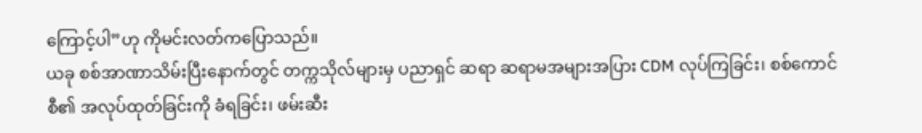ကြောင့်ပါ”ဟု ကိုမင်းလတ်ကပြောသည်။
ယခု စစ်အာဏာသိမ်းပြီးနောက်တွင် တက္ကသိုလ်များမှ ပညာရှင် ဆရာ ဆရာမအများအပြား CDM လုပ်ကြခြင်း၊ စစ်ကောင်စီ၏ အလုပ်ထုတ်ခြင်းကို ခံရခြင်း၊ ဖမ်းဆီး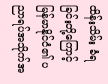ထိန်းသိမ်း ခံရခြင်းတို့ကြောင့် မြန်မာနိုင်ငံ၏ ပညာရပ်အသိုက်အ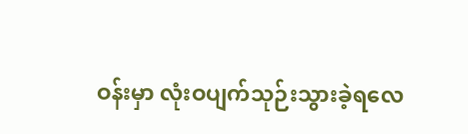ဝန်းမှာ လုံးဝပျက်သုဉ်းသွားခဲ့ရလေ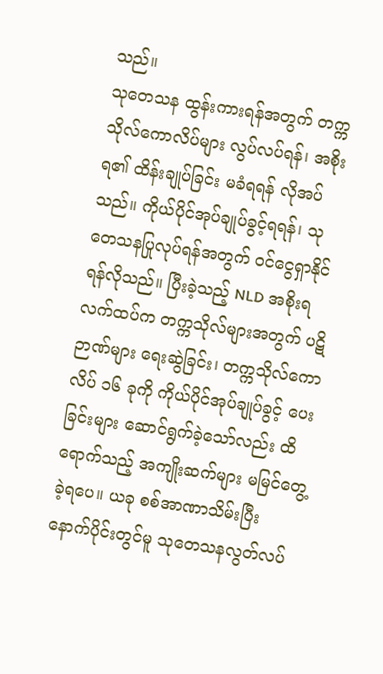သည်။
သုတေသန ထွန်းကားရန်အတွက် တက္ကသိုလ်ကောလိပ်များ လွပ်လပ်ရန်၊ အစိုးရ၏ ထိန်းချုပ်ခြင်း မခံရရန် လိုအပ်သည်။ ကိုယ်ပိုင်အုပ်ချုပ်ခွင့်ရရန်၊ သုတေသနပြုလုပ်ရန်အတွက် ဝင်ငွေရှာနိုင်ရန်လိုသည်။ ပြီးခဲ့သည့် NLD အစိုးရလက်ထပ်က တက္ကသိုလ်များအတွက် ပဋိဉာဏ်များ ရေးဆွဲခြင်း၊ တက္ကသိုလ်ကောလိပ် ၁၆ ခုကို ကိုယ်ပိုင်အုပ်ချုပ်ခွင့် ပေးခြင်းများ ဆောင်ရွက်ခဲ့သော်လည်း ထိရောက်သည့် အကျိုးဆက်များ မမြင်တွေ့ခဲ့ရပေ။ ယခု စစ်အာဏာသိမ်းပြီး နောက်ပိုင်းတွင်မူ သုတေသနလွတ်လပ်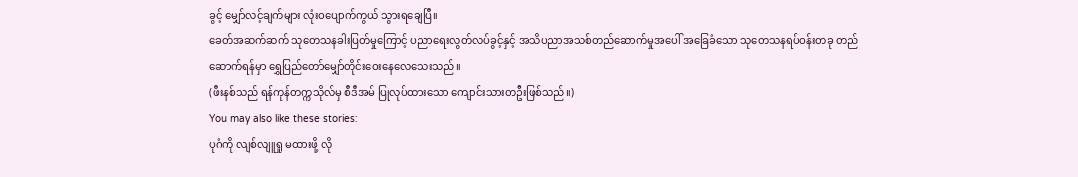ခွင့် မျှော်လင့်ချက်များ လုံးဝပျောက်ကွယ် သွားရချေပြီ။
ခေတ်အဆက်ဆက် သုတေသနခါးပြတ်မှုကြောင့် ပညာရေးလွတ်လပ်ခွင့်နှင့် အသိပညာအသစ်တည်ဆောက်မှုအပေါ် အခြေခံသော သုတေသနရပ်ဝန်းတခု တည်ဆောက်ရန်မှာ ရွှေပြည်တော်မျှော်တိုင်းဝေးနေလေသေးသည်။
(ဖီးနစ်သည် ရန်ကုန်တက္ကသိုလ်မှ စီဒီအမ် ပြုလုပ်ထားသော ကျောင်းသားတဦးဖြစ်သည်။)
You may also like these stories:
ပုဂံကို လျစ်လျူရှု မထားဖို့ လို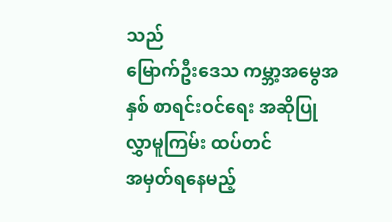သည်
မြောက်ဦးဒေသ ကမ္ဘာ့အမွေအနှစ် စာရင်းဝင်ရေး အဆိုပြုလွှာမူကြမ်း ထပ်တင်
အမှတ်ရနေမည့်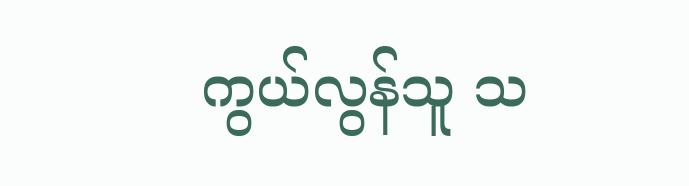ကွယ်လွန်သူ သ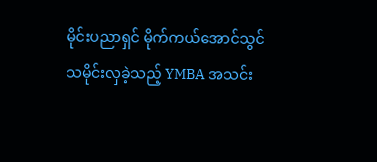မိုင်းပညာရှင် မိုက်ကယ်အောင်သွင်
သမိုင်းလှခဲ့သည့် YMBA အသင်း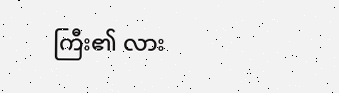ကြီး၏ လား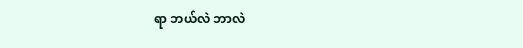ရာ ဘယ်လဲ ဘာလဲ